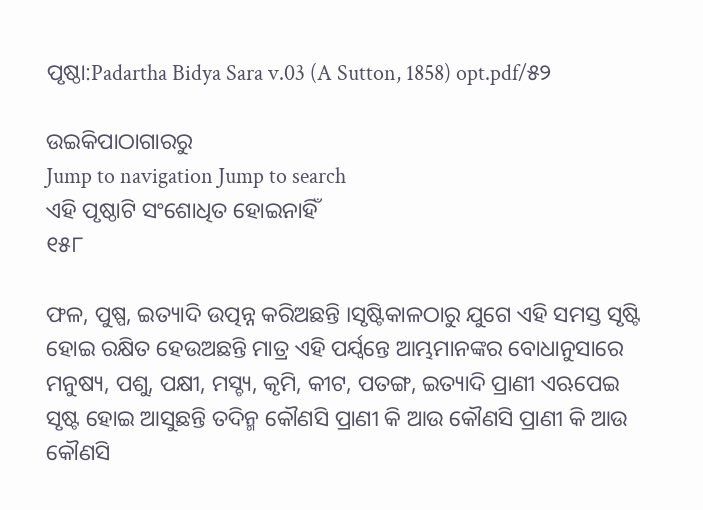ପୃଷ୍ଠା:Padartha Bidya Sara v.03 (A Sutton, 1858) opt.pdf/୫୨

ଉଇକିପାଠାଗାର‌ରୁ
Jump to navigation Jump to search
ଏହି ପୃଷ୍ଠାଟି ସଂଶୋଧିତ ହୋଇନାହିଁ
୧୫୮

ଫଳ, ପୁଷ୍ପ, ଇତ୍ୟାଦି ଉତ୍ପନ୍ନ କରିଅଛନ୍ତି ।ସୃଷ୍ଟିକାଳଠାରୁ ଯୁଗେ ଏହି ସମସ୍ତ ସୃଷ୍ଟି ହୋଇ ରକ୍ଷିତ ହେଉଅଛନ୍ତି ମାତ୍ର ଏହି ପର୍ଯ୍ୱନ୍ତେ ଆମ୍ଭମାନଙ୍କର ବୋଧାନୁସାରେ ମନୁଷ୍ୟ, ପଶୁ, ପକ୍ଷୀ, ମସ୍ଚ୍ୟ, କୃମି, କୀଟ, ପତଙ୍ଗ, ଇତ୍ୟାଦି ପ୍ରାଣୀ ଏଋପେଇ ସୃଷ୍ଟ ହୋଇ ଆସୁଛନ୍ତି ତଦିନ୍ମ କୌଣସି ପ୍ରାଣୀ କି ଆଉ କୌଣସି ପ୍ରାଣୀ କି ଆଉ କୌଣସି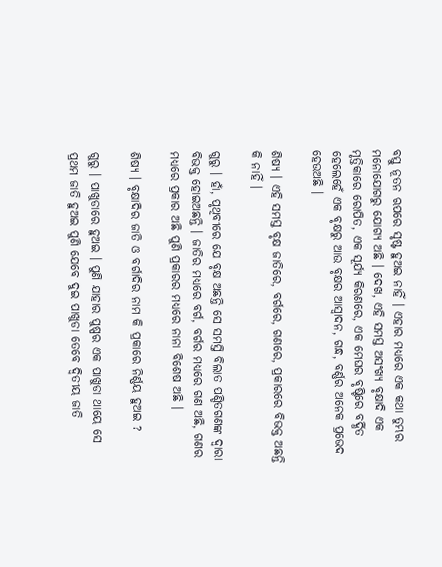ବସ୍ତୁ ନୂତନ ଋପରେ ସୃଷ୍ଟ ହୁଅଇ ନାହିଁ । ଏହାର ମଧ୍ୟରେ ଏକ କଥା ତୁମ୍ଭର ମନୋଯୋଗରୁ ଯୋଗ୍ୟ ଅଛି । ଦେଖ, ଏହି ସମସ୍ତ ଅସଂଖ୍ୟ ବୃକ୍ଷାଦି ଏକ ମୃତ୍ତିକାରେ ରୋପିତ, ଏକ ସୂର୍ଯ୍ୟ କିରଣରେ, ଏକ ମେଘର ବୃଷ୍ଟିରେ ବର୍ଦ୍ଧିତ ହେଲେହେଁ ଏକ ବୃକ୍ଷରୁ ଆଉ ବୃକ୍ଷର ଆସ୍ୱାଦନ, ଗନ୍ଧ, ବର୍ଣ୍ଣର ଅନେକ ପ୍ରଭେଦ ହେଉଅଛି ।

ଶିଷ୍ୟ । ଏହି ସମସ୍ତ ବୃକ୍ଷ ଜାତିରେ, ବର୍ଗରେ, ଗଣରେ, ପ୍ରକାରରେ ବିଭକ୍ତ ଅଛନ୍ତି କି ନାହିଁ ।

ଗୁରୁ । ହାଁ, ପୃଥିବୀରେ ଯେ ବୃକ୍ଷ ଅଛନ୍ତି ସେ ସମସ୍ତି ବିଲାତ ପଣ୍ଡିତଗଣଙ୍କ ଦ୍ୱାରା ବିଭକ୍ତ ହୋଇଅଛନ୍ତି । ଜାତିର ମଧ୍ୟରେ ବର୍ଗ, ବର୍ଗର ମଧ୍ୟରେ ଗଣ ଅଛି, ଗଣର ମଧ୍ୟରେ ପ୍ରକାର ଅଛି ପୁଣି ପ୍ରକାରର ମଧ୍ୟରେ ନାନା ବିଶେଷ ଅଛି ।

ଶିଷ୍ୟ । ବୃକ୍ଷାଦିର ଜାତି ଓ ବର୍ଗାଦିର ନାମ କି ପ୍ରକାରେ ନିର୍ଣ୍ଣୟ ହୁଅଇ ?

ଗୁରୁ । ପାଖୁଡାରେ ହୁଅଇ । ପୁଣି ଯାହାର ପୁଷ୍ପର ଏକ ପାଖୁଡା ଥାୟେ ସେ ପ୍ରଥମ ଜାତି ହୁଅଇ ପୁଣି ଯେବେ ଦୁଇ ପାଖୁଡା ତେବେ ଦ୍ୱିତୀୟ ଜାତି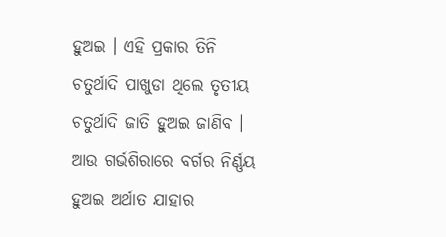ହୁଅଇ । ଏହି ପ୍ରକାର ତିନି ଚତୁର୍ଥାଦି ପାଖୁଡା ଥିଲେ ତୃତୀୟ ଚତୁର୍ଥାଦି ଜାତି ହୁଅଇ ଜାଣିବ । ଆଉ ଗର୍ଭଶିରାରେ ବର୍ଗର ନିର୍ଣ୍ଣୟ ହୁଅଇ ଅର୍ଥାତ ଯାହାର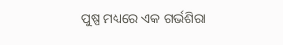ପୁଷ୍ପ ମଧ୍ୟରେ ଏକ ଗର୍ଭଶିରା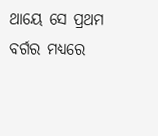ଥାୟେ ସେ ପ୍ରଥମ ବର୍ଗର ମଧ୍ୟରେ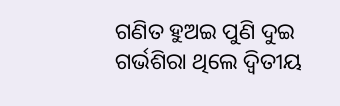ଗଣିତ ହୁଅଇ ପୁଣି ଦୁଇ ଗର୍ଭଶିରା ଥିଲେ ଦ୍ୱିତୀୟ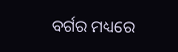ବର୍ଗର ମଧ୍ୟରେ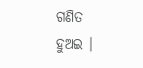ଗଣିତ ହୁଅଇ ।